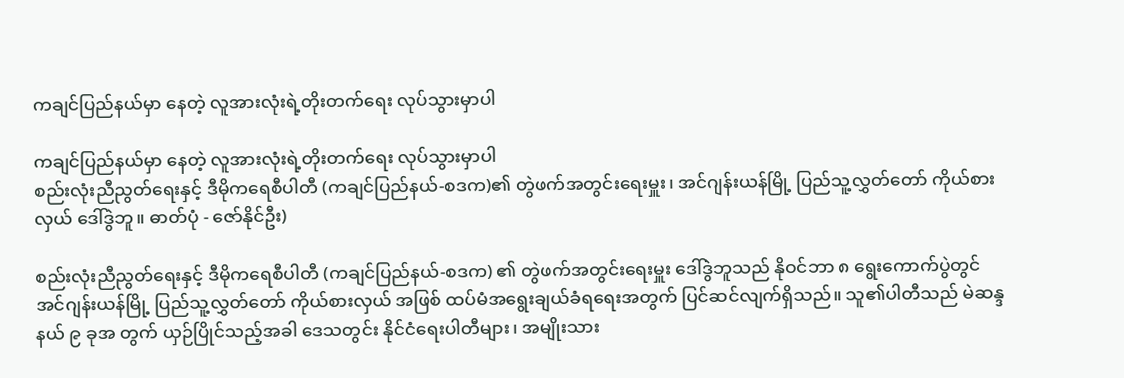ကချင်ပြည်နယ်မှာ နေတဲ့ လူအားလုံးရဲ့တိုးတက်ရေး လုပ်သွားမှာပါ

ကချင်ပြည်နယ်မှာ နေတဲ့ လူအားလုံးရဲ့တိုးတက်ရေး လုပ်သွားမှာပါ
စည်းလုံးညီညွတ်ရေးနှင့် ဒီမိုကရေစီပါတီ (ကချင်ပြည်နယ်-စဒက)၏ တွဲဖက်အတွင်းရေးမှူး၊ အင်ဂျန်းယန်မြို့ ပြည်သူ့လွှတ်တော် ကိုယ်စားလှယ် ဒေါ်ဒွဲဘူ။ ဓာတ်ပုံ - ဇော်နိုင်ဦး)

စည်းလုံးညီညွတ်ရေးနှင့် ဒီမိုကရေစီပါတီ (ကချင်ပြည်နယ်-စဒက) ၏ တွဲဖက်အတွင်းရေးမှူး ဒေါ်ဒွဲဘူသည် နိုဝင်ဘာ ၈ ရွေးကောက်ပွဲတွင် အင်ဂျန်းယန်မြို့ ပြည်သူ့လွှတ်တော် ကိုယ်စားလှယ် အဖြစ် ထပ်မံအရွေးချယ်ခံရရေးအတွက် ပြင်ဆင်လျက်ရှိသည်။ သူ၏ပါတီသည် မဲဆန္ဒနယ် ၉ ခုအ တွက် ယှဉ်ပြိုင်သည့်အခါ ဒေသတွင်း နိုင်ငံရေးပါတီများ၊ အမျိုးသား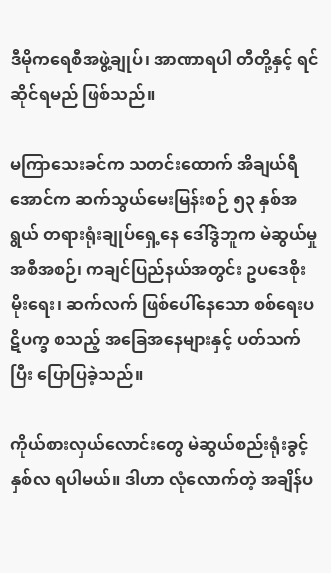ဒီမိုကရေစီအဖွဲ့ချုပ်၊ အာဏာရပါ တီတို့နှင့် ရင်ဆိုင်ရမည် ဖြစ်သည်။

မကြာသေးခင်က သတင်းထောက် အိချယ်ရီအောင်က ဆက်သွယ်မေးမြန်းစဉ် ၅၃ နှစ်အရွယ် တရားရုံးချုပ်ရှေ့နေ ဒေါ်ဒွဲဘူက မဲဆွယ်မှု အစီအစဉ်၊ ကချင်ပြည်နယ်အတွင်း ဥပဒေစိုးမိုးရေး၊ ဆက်လက် ဖြစ်ပေါ်နေသော စစ်ရေးပဋိပက္ခ စသည့် အခြေအနေများနှင့် ပတ်သက်ပြီး ပြောပြခဲ့သည်။

ကိုယ်စားလှယ်လောင်းတွေ မဲဆွယ်စည်းရုံးခွင့် နှစ်လ ရပါမယ်။ ဒါဟာ လုံလောက်တဲ့ အချိန်ပ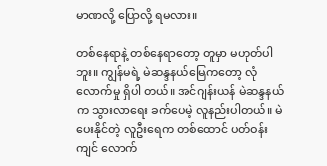မာဏလို့ ပြောလို့ ရမလား။

တစ်နေရာနဲ့ တစ်နေရာတော့ တူမှာ မဟုတ်ပါဘူး။ ကျွန်မရဲ့ မဲဆန္ဒနယ်မြေကတော့ လုံလောက်မှု ရှိပါ တယ်။ အင်ဂျန်းယန် မဲဆန္ဒနယ်က သွားလာရေး ခက်ပေမဲ့ လူနည်းပါတယ်။ မဲပေးနိုင်တဲ့ လူဦးရေက တစ်ထောင် ပတ်ဝန်းကျင် လောက်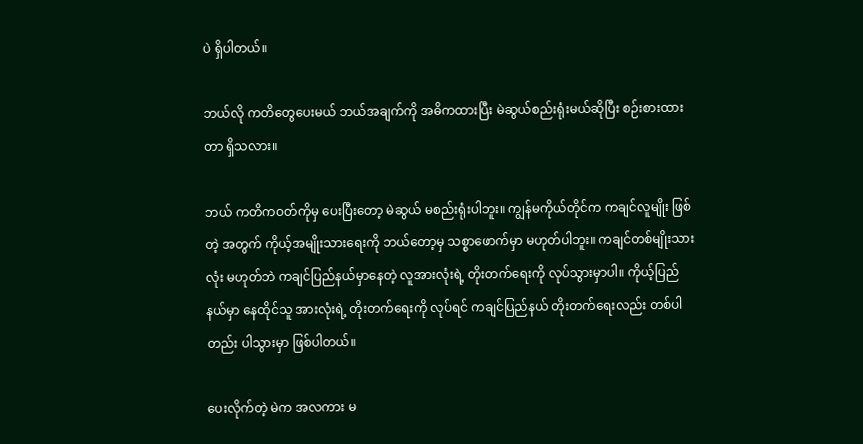ပဲ ရှိပါတယ်။

ဘယ်လို ကတိတွေပေးမယ် ဘယ်အချက်ကို အဓိကထားပြီး မဲဆွယ်စည်းရုံးမယ်ဆိုပြီး စဉ်းစားထားတာ ရှိသလား။

ဘယ် ကတိကဝတ်ကိုမှ ပေးပြီးတော့ မဲဆွယ် မစည်းရုံးပါဘူး။ ကျွန်မကိုယ်တိုင်က ကချင်လူမျိုး ဖြစ်တဲ့ အတွက် ကိုယ့်အမျိုးသားရေးကို ဘယ်တော့မှ သစ္စာဖောက်မှာ မဟုတ်ပါဘူး။ ကချင်တစ်မျိုးသားလုံး မဟုတ်ဘဲ ကချင်ပြည်နယ်မှာနေတဲ့ လူအားလုံးရဲ့ တိုးတက်ရေးကို လုပ်သွားမှာပါ။ ကိုယ့်ပြည်နယ်မှာ နေထိုင်သူ အားလုံးရဲ့ တိုးတက်ရေးကို လုပ်ရင် ကချင်ပြည်နယ် တိုးတက်ရေးလည်း တစ်ပါတည်း ပါသွားမှာ ဖြစ်ပါတယ်။

ပေးလိုက်တဲ့ မဲက အလကား မ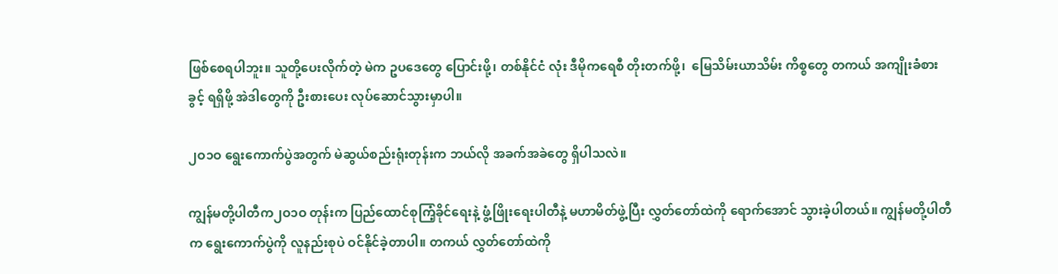ဖြစ်စေရပါဘူး။ သူတို့ပေးလိုက်တဲ့ မဲက ဥပဒေတွေ ပြောင်းဖို့၊ တစ်နိုင်ငံ လုံး ဒီမိုကရေစီ တိုးတက်ဖို့၊  မြေသိမ်းယာသိမ်း ကိစ္စတွေ တကယ် အကျိုးခံစားခွင့် ရရှိဖို့ အဲဒါတွေကို ဦးစားပေး လုပ်ဆောင်သွားမှာပါ။

၂ဝ၁ဝ ရွေးကောက်ပွဲအတွက် မဲဆွယ်စည်းရုံးတုန်းက ဘယ်လို အခက်အခဲတွေ ရှိပါသလဲ။

ကျွန်မတို့ပါတီက၂ဝ၁ဝ တုန်းက ပြည်ထောင်စုကြံ့ခိုင်ရေးနဲ့ ဖွံ့ဖြိုးရေးပါတီနဲ့ မဟာမိတ်ဖွဲ့ပြီး လွှတ်တော်ထဲကို ရောက်အောင် သွားခဲ့ပါတယ်။ ကျွန်မတို့ပါတီက ရွေးကောက်ပွဲကို လူနည်းစုပဲ ဝင်နိုင်ခဲ့တာပါ။ တကယ် လွှတ်တော်ထဲကို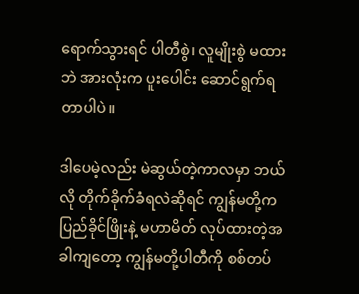ရောက်သွားရင် ပါတီစွဲ၊ လူမျိုးစွဲ မထားဘဲ အားလုံးက ပူးပေါင်း ဆောင်ရွက်ရတာပါပဲ။

ဒါပေမဲ့လည်း မဲဆွယ်တဲ့ကာလမှာ ဘယ်လို တိုက်ခိုက်ခံရလဲဆိုရင် ကျွန်မတို့က ပြည်ခိုင်ဖြိုးနဲ့ မဟာမိတ် လုပ်ထားတဲ့အခါကျတော့ ကျွန်မတို့ပါတီကို စစ်တပ်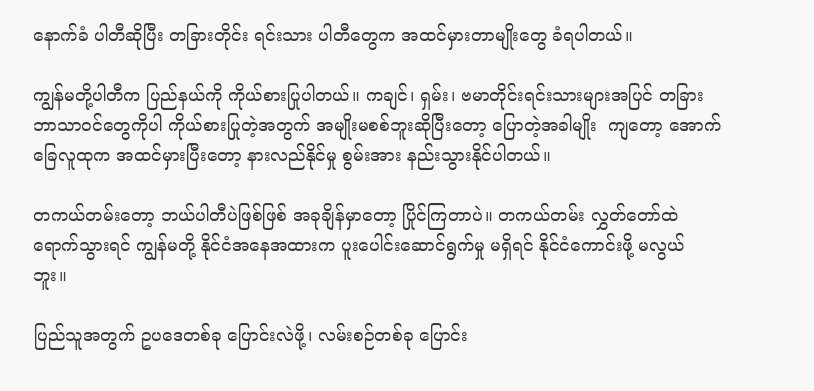နောက်ခံ ပါတီဆိုပြီး တခြားတိုင်း ရင်းသား ပါတီတွေက အထင်မှားတာမျိုးတွေ ခံရပါတယ်။

ကျွန်မတို့ပါတီက ပြည်နယ်ကို ကိုယ်စားပြုပါတယ်။ ကချင်၊ ရှမ်း၊ ဗမာတိုင်းရင်းသားများအပြင် တခြား ဘာသာဝင်တွေကိုပါ ကိုယ်စားပြုတဲ့အတွက် အမျိုးမစစ်ဘူးဆိုပြီးတော့ ပြောတဲ့အခါမျိုး  ကျတော့ အောက်ခြေလူထုက အထင်မှားပြီးတော့ နားလည်နိုင်မှု စွမ်းအား နည်းသွားနိုင်ပါတယ်။

တကယ်တမ်းတော့ ဘယ်ပါတီပဲဖြစ်ဖြစ် အခုချိန်မှာတော့ ပြိုင်ကြတာပဲ။ တကယ်တမ်း လွှတ်တော်ထဲ ရောက်သွားရင် ကျွန်မတို့ နိုင်ငံအနေအထားက ပူးပေါင်းဆောင်ရွက်မှု မရှိရင် နိုင်ငံကောင်းဖို့ မလွယ် ဘူး။

ပြည်သူအတွက် ဥပဒေတစ်ခု ပြောင်းလဲဖို့၊ လမ်းစဉ်တစ်ခု ပြောင်း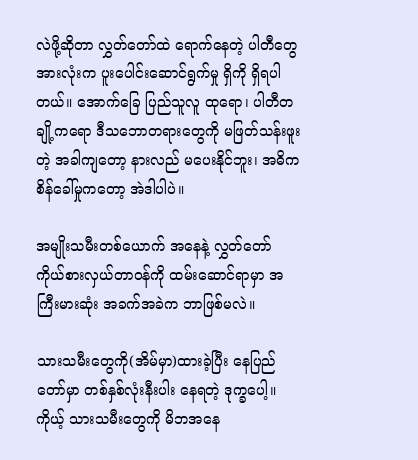လဲဖို့ဆိုတာ လွှတ်တော်ထဲ ရောက်နေတဲ့ ပါတီတွေ အားလုံးက ပူးပေါင်းဆောင်ရွက်မှု ရှိကို ရှိရပါတယ်။ အောက်ခြေ ပြည်သူလူ ထုရော၊ ပါတီတချို့ကရော ဒီသဘောတရားတွေကို မဖြတ်သန်းဖူးတဲ့ အခါကျတော့ နားလည် မပေးနိုင်ဘူး၊ အဓိက စိန်ခေါ်မှုကတော့ အဲဒါပါပဲ။

အမျိုးသမီးတစ်ယောက် အနေနဲ့ လွှတ်တော် ကိုယ်စားလှယ်တာဝန်ကို ထမ်းဆောင်ရာမှာ အကြီးမားဆုံး အခက်အခဲက ဘာဖြစ်မလဲ။

သားသမီးတွေကို(အိမ်မှာ)ထားခဲ့ပြီး နေပြည်တော်မှာ တစ်နှစ်လုံးနီးပါး နေရတဲ့ ဒုက္ခပေါ့။ ကိုယ့် သားသမီးတွေကို မိဘအနေ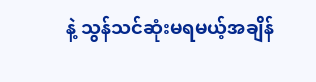နဲ့ သွန်သင်ဆုံးမရမယ့်အချိန်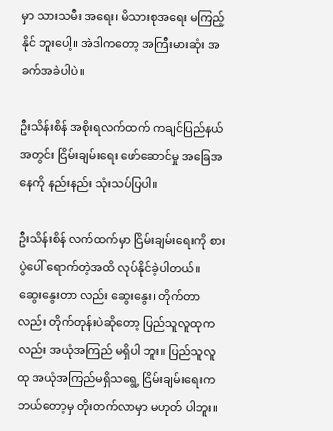မှာ သားသမီး အရေး၊ မိသားစုအရေး မကြည့်နိုင် ဘူးပေါ့။ အဲဒါကတော့ အကြီးမားဆုံး အခက်အခဲပါပဲ။

ဦးသိန်းစိန် အစိုးရလက်ထက် ကချင်ပြည်နယ်အတွင်း ငြိမ်းချမ်းရေး ဖော်ဆောင်မှု အခြေအနေကို နည်းနည်း သုံးသပ်ပြပါ။

ဦးသိန်းစိန် လက်ထက်မှာ ငြိမ်းချမ်းရေးကို စားပွဲပေါ် ရောက်တဲ့အထိ လုပ်နိုင်ခဲ့ပါတယ်။ ဆွေးနွေးတာ လည်း ဆွေးနွေး၊ တိုက်တာလည်း တိုက်တုန်းပဲဆိုတော့ ပြည်သူလူထုကလည်း အယုံအကြည် မရှိပါ ဘူး။ ပြည်သူလူထု အယုံအကြည်မရှိသရွေ့ ငြိမ်းချမ်းရေးက ဘယ်တော့မှ တိုးတက်လာမှာ မဟုတ် ပါဘူး။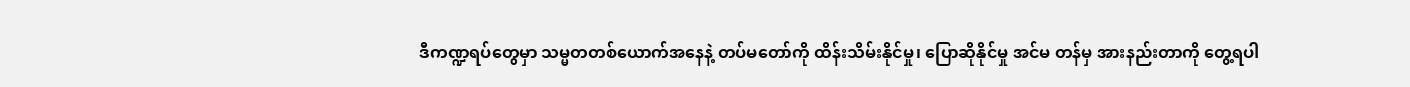ဒီကဏ္ဍရပ်တွေမှာ သမ္မတတစ်ယောက်အနေနဲ့ တပ်မတော်ကို ထိန်းသိမ်းနိုင်မှု၊ ပြောဆိုနိုင်မှု အင်မ တန်မှ အားနည်းတာကို တွေ့ရပါ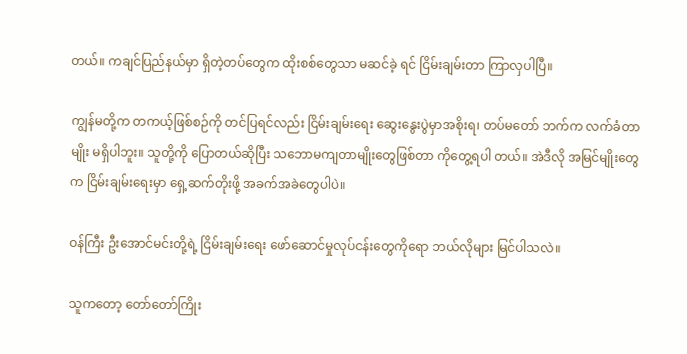တယ်။ ကချင်ပြည်နယ်မှာ ရှိတဲ့တပ်တွေက ထိုးစစ်တွေသာ မဆင်ခဲ့ ရင် ငြိမ်းချမ်းတာ ကြာလှပါပြီ။

ကျွန်မတို့က တကယ့်ဖြစ်စဉ်ကို တင်ပြရင်လည်း ငြိမ်းချမ်းရေး ဆွေးနွေးပွဲမှာအစိုးရ၊ တပ်မတော် ဘက်က လက်ခံတာမျိုး မရှိပါဘူး။ သူတို့ကို ပြောတယ်ဆိုပြီး သဘောမကျတာမျိုးတွေဖြစ်တာ ကိုတွေ့ရပါ တယ်။ အဲဒီလို အမြင်မျိုးတွေက ငြိမ်းချမ်းရေးမှာ ရှေ့ဆက်တိုးဖို့ အခက်အခဲတွေပါပဲ။

ဝန်ကြီး ဦးအောင်မင်းတို့ရဲ့ ငြိမ်းချမ်းရေး ဖော်ဆောင်မှုလုပ်ငန်းတွေကိုရော ဘယ်လိုများ မြင်ပါသလဲ။

သူကတော့ တော်တော်ကြိုး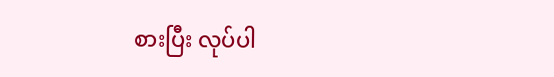စားပြီး လုပ်ပါ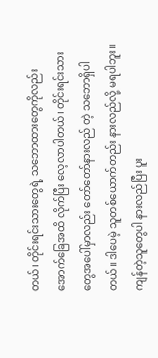တယ်၊ တိုင်းရင်းသားတွေရဲ့ သဘောထားတွေကိုလည်း အောက်ခြေအထိ လိုက်ပြီး လေ့လာပါတယ်၊ တိုင်းရင်းသားတွေအပေါ်မှာလည်း တော်တော်နားလည် တဲ့ သဘောရှိပါတယ်။ ဒါပေမဲ့ သူတစ်ယောက်တည်း နားလည်လို့ မရပါဘူး။ ကျန်တဲ့သူတွေပါ နားလည်ပြီး ပူး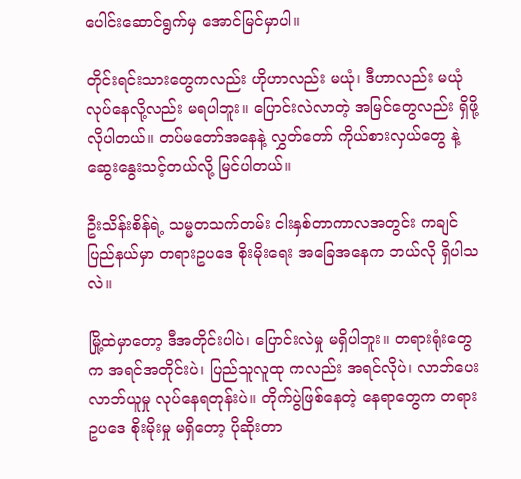ပေါင်းဆောင်ရွက်မှ အောင်မြင်မှာပါ။

တိုင်းရင်းသားတွေကလည်း ဟိုဟာလည်း မယုံ၊ ဒီဟာလည်း မယုံ လုပ်နေလို့လည်း မရပါဘူး။ ပြောင်းလဲလာတဲ့ အမြင်တွေလည်း ရှိဖို့ လိုပါတယ်။ တပ်မတော်အနေနဲ့ လွှတ်တော် ကိုယ်စားလှယ်တွေ နဲ့ဆွေးနွေးသင့်တယ်လို့ မြင်ပါတယ်။

ဦးသိန်းစိန်ရဲ့ သမ္မတသက်တမ်း ငါးနှစ်တာကာလအတွင်း ကချင်ပြည်နယ်မှာ တရားဥပဒေ စိုးမိုးရေး အခြေအနေက ဘယ်လို ရှိပါသလဲ။

မြို့ထဲမှာတော့ ဒီအတိုင်းပါပဲ၊ ပြောင်းလဲမှု မရှိပါဘူး။ တရားရုံးတွေက အရင်အတိုင်းပဲ၊ ပြည်သူလူထု ကလည်း အရင်လိုပဲ၊ လာဘ်ပေးလာဘ်ယူမှု လုပ်နေရတုန်းပဲ။ တိုက်ပွဲဖြစ်နေတဲ့ နေရာတွေက တရား ဥပဒေ စိုးမိုးမှု မရှိတော့ ပိုဆိုးတာ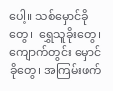ပေါ့။ သစ်မှောင်ခိုတွေ၊  ရွှေသူခိုးတွေ၊  ကျောက်တွင်း မှောင်ခိုတွေ၊ အကြမ်းဖက်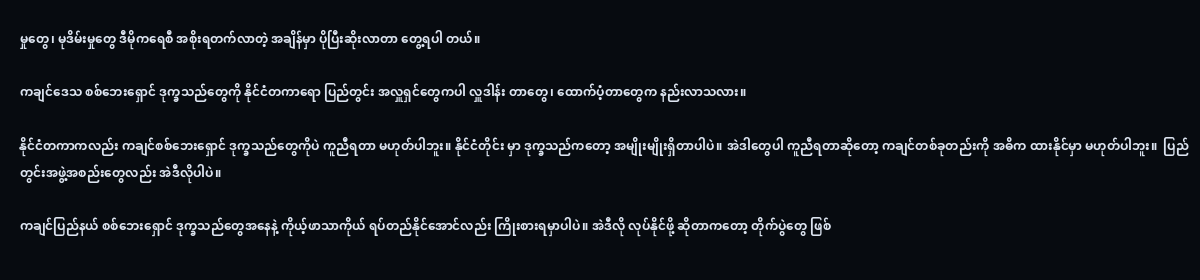မှုတွေ၊ မုဒိမ်းမှုတွေ ဒီမိုကရေစီ အစိုးရတက်လာတဲ့ အချိန်မှာ ပိုပြီးဆိုးလာတာ တွေ့ရပါ တယ်။

ကချင်ဒေသ စစ်ဘေးရှောင် ဒုက္ခသည်တွေကို နိုင်ငံတကာရော ပြည်တွင်း အလှူရှင်တွေကပါ လှူဒါန်း တာတွေ၊ ထောက်ပံ့တာတွေက နည်းလာသလား။

နိုင်ငံတကာကလည်း ကချင်စစ်ဘေးရှောင် ဒုက္ခသည်တွေကိုပဲ ကူညီရတာ မဟုတ်ပါဘူး။ နိုင်ငံတိုင်း မှာ ဒုက္ခသည်ကတော့ အမျိုးမျိုးရှိတာပါပဲ။ အဲဒါတွေပါ ကူညီရတာဆိုတော့ ကချင်တစ်ခုတည်းကို အဓိက ထားနိုင်မှာ မဟုတ်ပါဘူး။  ပြည်တွင်းအဖွဲ့အစည်းတွေလည်း အဲဒီလိုပါပဲ။

ကချင်ပြည်နယ် စစ်ဘေးရှောင် ဒုက္ခသည်တွေအနေနဲ့ ကိုယ့်ဖာသာကိုယ် ရပ်တည်နိုင်အောင်လည်း ကြိုးစားရမှာပါပဲ။ အဲဒီလို လုပ်နိုင်ဖို့ ဆိုတာကတော့ တိုက်ပွဲတွေ ဖြစ်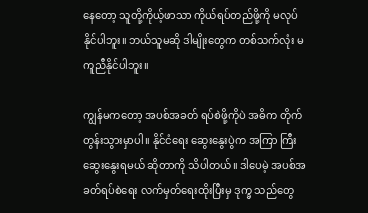နေတော့ သူတို့ကိုယ့်ဖာသာ ကိုယ်ရပ်တည်ဖို့ကို မလုပ်နိုင်ပါဘူး။ ဘယ်သူမဆို ဒါမျိုးတွေက တစ်သက်လုံး မကူညီနိုင်ပါဘူး။

ကျွန်မကတော့ အပစ်အခတ် ရပ်စဲဖို့ကိုပဲ အဓိက တိုက်တွန်းသွားမှာပါ။ နိုင်ငံရေး ဆွေးနွေးပွဲက အကြာ ကြီး ဆွေးနွေးရမယ် ဆိုတာကို သိပါတယ်။ ဒါပေမဲ့ အပစ်အခတ်ရပ်စဲရေး လက်မှတ်ရေးထိုးပြီးမှ ဒုက္ခ သည်တွေ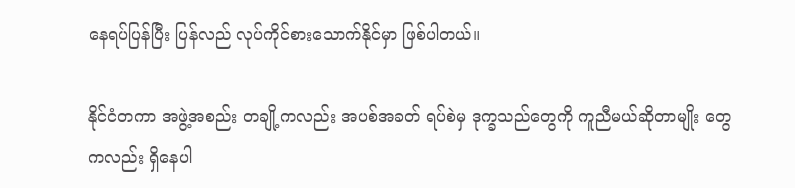နေရပ်ပြန်ပြီး ပြန်လည် လုပ်ကိုင်စားသောက်နိုင်မှာ ဖြစ်ပါတယ်။

နိုင်ငံတကာ အဖွဲ့အစည်း တချို့ကလည်း အပစ်အခတ် ရပ်စဲမှ ဒုက္ခသည်တွေကို ကူညီမယ်ဆိုတာမျိုး တွေကလည်း ရှိနေပါ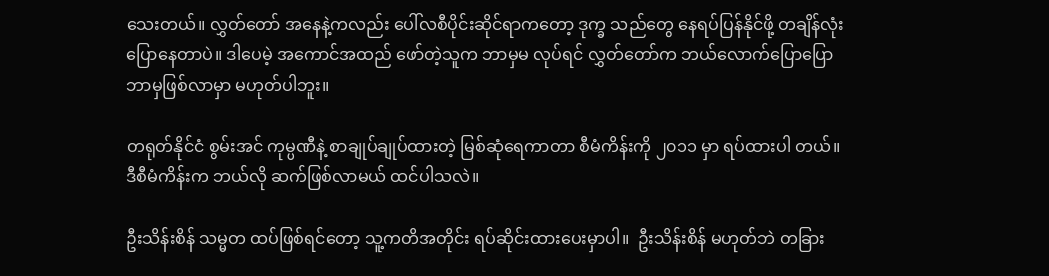သေးတယ်။ လွှတ်တော် အနေနဲ့ကလည်း ပေါ်လစီပိုင်းဆိုင်ရာကတော့ ဒုက္ခ သည်တွေ နေရပ်ပြန်နိုင်ဖို့ တချိန်လုံး ပြောနေတာပဲ။ ဒါပေမဲ့ အကောင်အထည် ဖော်တဲ့သူက ဘာမှမ လုပ်ရင် လွှတ်တော်က ဘယ်လောက်ပြောပြော ဘာမှဖြစ်လာမှာ မဟုတ်ပါဘူး။

တရုတ်နိုင်ငံ စွမ်းအင် ကုမ္ပဏီနဲ့ စာချုပ်ချုပ်ထားတဲ့ မြစ်ဆုံရေကာတာ စီမံကိန်းကို ၂၀၁၁ မှာ ရပ်ထားပါ တယ်။  ဒီစီမံကိန်းက ဘယ်လို ဆက်ဖြစ်လာမယ် ထင်ပါသလဲ။

ဦးသိန်းစိန် သမ္မတ ထပ်ဖြစ်ရင်တော့ သူ့ကတိအတိုင်း ရပ်ဆိုင်းထားပေးမှာပါ။  ဦးသိန်းစိန် မဟုတ်ဘဲ တခြား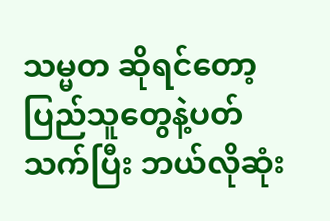သမ္မတ ဆိုရင်တော့ ပြည်သူတွေနဲ့ပတ်သက်ပြီး ဘယ်လိုဆုံး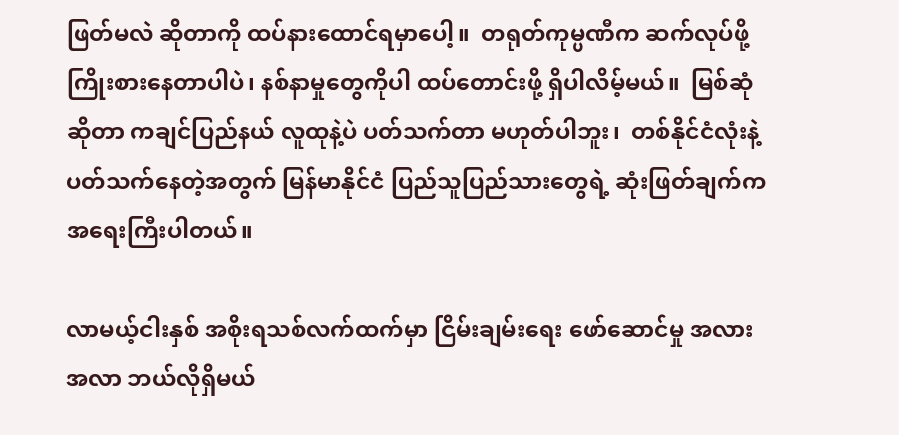ဖြတ်မလဲ ဆိုတာကို ထပ်နားထောင်ရမှာပေါ့။  တရုတ်ကုမ္ပဏီက ဆက်လုပ်ဖို့ ကြိုးစားနေတာပါပဲ၊ နစ်နာမှုတွေကိုပါ ထပ်တောင်းဖို့ ရှိပါလိမ့်မယ်။  မြစ်ဆုံဆိုတာ ကချင်ပြည်နယ် လူထုနဲ့ပဲ ပတ်သက်တာ မဟုတ်ပါဘူး၊  တစ်နိုင်ငံလုံးနဲ့ ပတ်သက်နေတဲ့အတွက် မြန်မာနိုင်ငံ ပြည်သူပြည်သားတွေရဲ့ ဆုံးဖြတ်ချက်က အရေးကြီးပါတယ်။

လာမယ့်ငါးနှစ် အစိုးရသစ်လက်ထက်မှာ ငြိမ်းချမ်းရေး ဖော်ဆောင်မှု အလားအလာ ဘယ်လိုရှိမယ်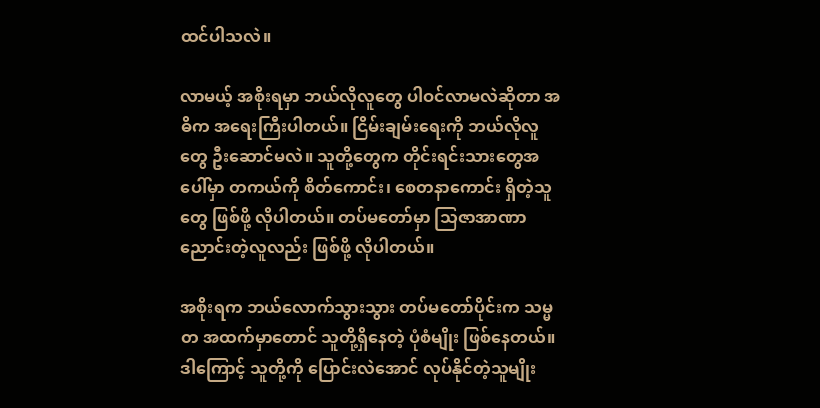ထင်ပါသလဲ။

လာမယ့် အစိုးရမှာ ဘယ်လိုလူတွေ ပါဝင်လာမလဲဆိုတာ အဓိက အရေးကြီးပါတယ်။ ငြိမ်းချမ်းရေးကို ဘယ်လိုလူတွေ ဦးဆောင်မလဲ။ သူတို့တွေက တိုင်းရင်းသားတွေအပေါ်မှာ တကယ်ကို စိတ်ကောင်း၊ စေတနာကောင်း ရှိတဲ့သူတွေ ဖြစ်ဖို့ လိုပါတယ်။ တပ်မတော်မှာ သြဇာအာဏာ ညောင်းတဲ့လူလည်း ဖြစ်ဖို့ လိုပါတယ်။

အစိုးရက ဘယ်လောက်သွားသွား တပ်မတော်ပိုင်းက သမ္မတ အထက်မှာတောင် သူတို့ရှိနေတဲ့ ပုံစံမျိုး ဖြစ်နေတယ်။ ဒါကြောင့် သူတို့ကို ပြောင်းလဲအောင် လုပ်နိုင်တဲ့သူမျိုး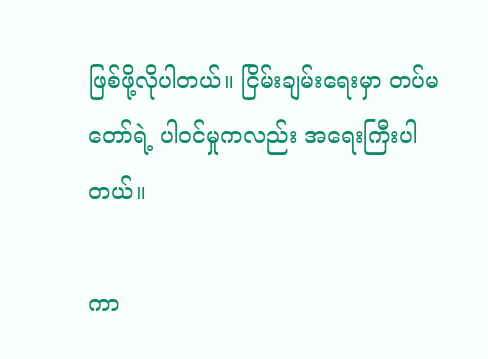ဖြစ်ဖို့လိုပါတယ်။ ငြိမ်းချမ်းရေးမှာ တပ်မတော်ရဲ့ ပါဝင်မှုကလည်း အရေးကြီးပါတယ်။

ကာ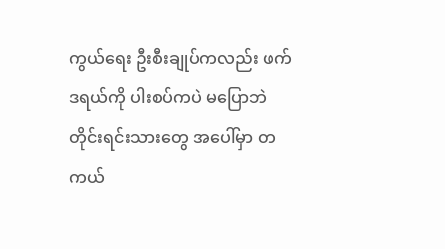ကွယ်ရေး ဦးစီးချုပ်ကလည်း ဖက်ဒရယ်ကို ပါးစပ်ကပဲ မပြောဘဲ တိုင်းရင်းသားတွေ အပေါ်မှာ တကယ်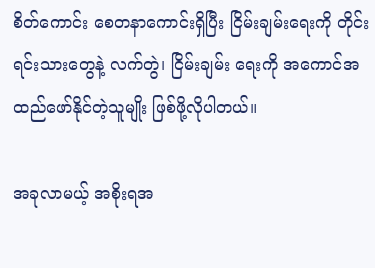စိတ်ကောင်း စေတနာကောင်းရှိပြီး ငြိမ်းချမ်းရေးကို တိုင်းရင်းသားတွေနဲ့ လက်တွဲ၊ ငြိမ်းချမ်း ရေးကို အကောင်အထည်ဖော်နိုင်တဲ့သူမျိုး ဖြစ်ဖို့လိုပါတယ်။

အခုလာမယ့် အစိုးရအ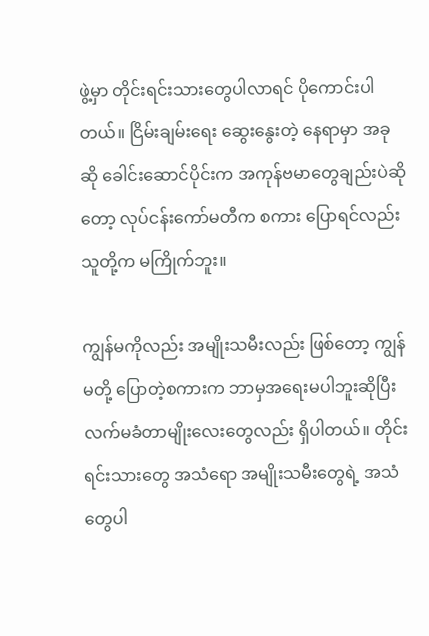ဖွဲ့မှာ တိုင်းရင်းသားတွေပါလာရင် ပိုကောင်းပါတယ်။ ငြိမ်းချမ်းရေး ဆွေးနွေးတဲ့ နေရာမှာ အခုဆို ခေါင်းဆောင်ပိုင်းက အကုန်ဗမာတွေချည်းပဲဆိုတော့ လုပ်ငန်းကော်မတီက စကား ပြောရင်လည်း သူတို့က မကြိုက်ဘူး။

ကျွန်မကိုလည်း အမျိုးသမီးလည်း ဖြစ်တော့ ကျွန်မတို့ ပြောတဲ့စကားက ဘာမှအရေးမပါဘူးဆိုပြီး လက်မခံတာမျိုးလေးတွေလည်း ရှိပါတယ်။ တိုင်းရင်းသားတွေ အသံရော အမျိုးသမီးတွေရဲ့ အသံ တွေပါ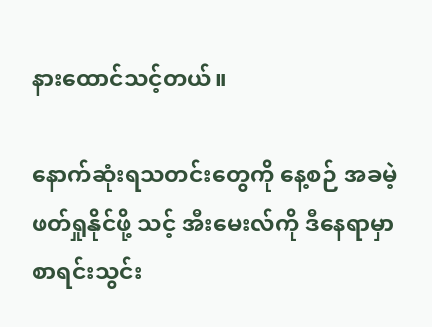နားထောင်သင့်တယ်။

နောက်ဆုံးရသတင်းတွေကို နေ့စဉ် အခမဲ့ဖတ်ရှုနိုင်ဖို့ သင့် အီးမေးလ်ကို ဒီနေရာမှာ စာရင်းသွင်း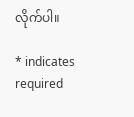လိုက်ပါ။

* indicates required